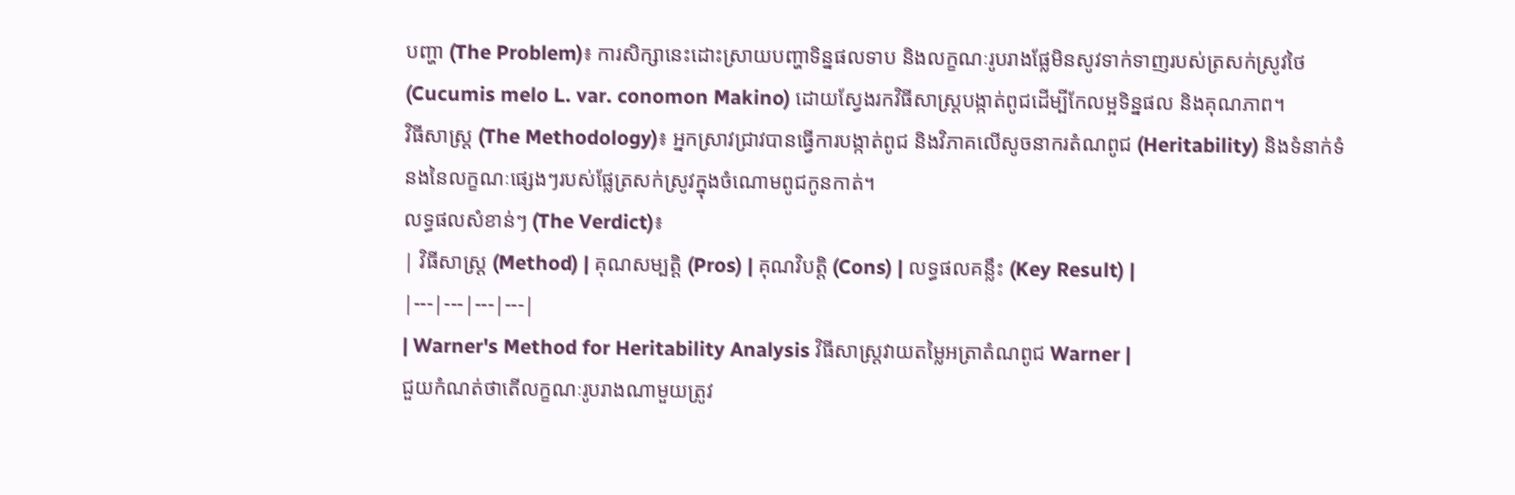បញ្ហា (The Problem)៖ ការសិក្សានេះដោះស្រាយបញ្ហាទិន្នផលទាប និងលក្ខណៈរូបរាងផ្លែមិនសូវទាក់ទាញរបស់ត្រសក់ស្រូវថៃ (Cucumis melo L. var. conomon Makino) ដោយស្វែងរកវិធីសាស្ត្របង្កាត់ពូជដើម្បីកែលម្អទិន្នផល និងគុណភាព។
វិធីសាស្ត្រ (The Methodology)៖ អ្នកស្រាវជ្រាវបានធ្វើការបង្កាត់ពូជ និងវិភាគលើសូចនាករតំណពូជ (Heritability) និងទំនាក់ទំនងនៃលក្ខណៈផ្សេងៗរបស់ផ្លែត្រសក់ស្រូវក្នុងចំណោមពូជកូនកាត់។
លទ្ធផលសំខាន់ៗ (The Verdict)៖
| វិធីសាស្ត្រ (Method) | គុណសម្បត្តិ (Pros) | គុណវិបត្តិ (Cons) | លទ្ធផលគន្លឹះ (Key Result) |
|---|---|---|---|
| Warner's Method for Heritability Analysis វិធីសាស្ត្រវាយតម្លៃអត្រាតំណពូជ Warner |
ជួយកំណត់ថាតើលក្ខណៈរូបរាងណាមួយត្រូវ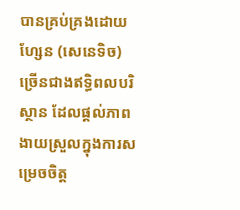បានគ្រប់គ្រងដោយហ្សែន (សេនេទិច) ច្រើនជាងឥទ្ធិពលបរិស្ថាន ដែលផ្តល់ភាពងាយស្រួលក្នុងការសម្រេចចិត្ត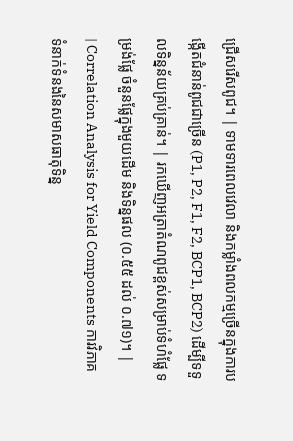ជ្រើសរើសពូជ។ | ទាមទារពេលវេលា និងកម្លាំងពលកម្មច្រើនក្នុងការបង្កើតជំនាន់ពូជជាច្រើន (P1, P2, F1, F2, BCP1, BCP2) ដើម្បីទទួលទិន្នន័យគ្រប់គ្រាន់។ | រកឃើញអត្រាតំណពូជខ្ពស់សម្រាប់ទំហំផ្លែ ទម្រង់ផ្លែ ចំនួនផ្លែក្នុងមួយដើម និងទិន្នផល (០.៥៥ ដល់ ០.៧១)។ |
| Correlation Analysis for Yield Components ការវិភាគទំនាក់ទំនងនៃសមាសធាតុទិន្ន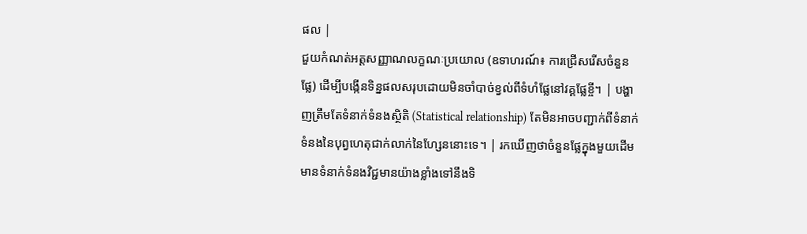ផល |
ជួយកំណត់អត្តសញ្ញាណលក្ខណៈប្រយោល (ឧទាហរណ៍៖ ការជ្រើសរើសចំនួនផ្លែ) ដើម្បីបង្កើនទិន្នផលសរុបដោយមិនចាំបាច់ខ្វល់ពីទំហំផ្លែនៅវគ្គផ្លែខ្ចី។ | បង្ហាញត្រឹមតែទំនាក់ទំនងស្ថិតិ (Statistical relationship) តែមិនអាចបញ្ជាក់ពីទំនាក់ទំនងនៃបុព្វហេតុជាក់លាក់នៃហ្សែននោះទេ។ | រកឃើញថាចំនួនផ្លែក្នុងមួយដើមមានទំនាក់ទំនងវិជ្ជមានយ៉ាងខ្លាំងទៅនឹងទិ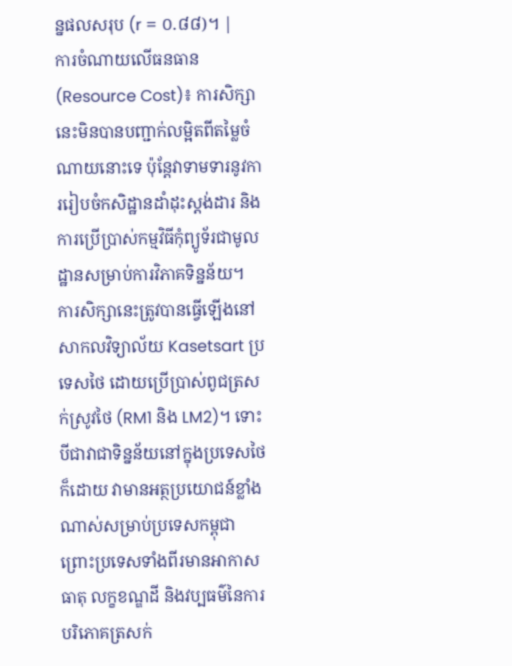ន្នផលសរុប (r = ០.៨៨)។ |
ការចំណាយលើធនធាន (Resource Cost)៖ ការសិក្សានេះមិនបានបញ្ជាក់លម្អិតពីតម្លៃចំណាយនោះទេ ប៉ុន្តែវាទាមទារនូវការរៀបចំកសិដ្ឋានដាំដុះស្តង់ដារ និងការប្រើប្រាស់កម្មវិធីកុំព្យូទ័រជាមូលដ្ឋានសម្រាប់ការវិភាគទិន្នន័យ។
ការសិក្សានេះត្រូវបានធ្វើឡើងនៅសាកលវិទ្យាល័យ Kasetsart ប្រទេសថៃ ដោយប្រើប្រាស់ពូជត្រសក់ស្រូវថៃ (RM1 និង LM2)។ ទោះបីជាវាជាទិន្នន័យនៅក្នុងប្រទេសថៃក៏ដោយ វាមានអត្ថប្រយោជន៍ខ្លាំងណាស់សម្រាប់ប្រទេសកម្ពុជា ព្រោះប្រទេសទាំងពីរមានអាកាសធាតុ លក្ខខណ្ឌដី និងវប្បធម៌នៃការបរិភោគត្រសក់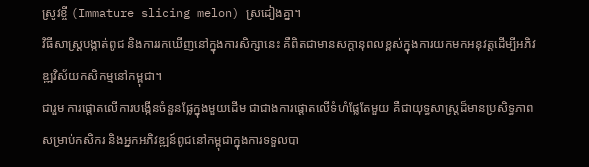ស្រូវខ្ចី (Immature slicing melon) ស្រដៀងគ្នា។
វិធីសាស្ត្របង្កាត់ពូជ និងការរកឃើញនៅក្នុងការសិក្សានេះ គឺពិតជាមានសក្តានុពលខ្ពស់ក្នុងការយកមកអនុវត្តដើម្បីអភិវឌ្ឍវិស័យកសិកម្មនៅកម្ពុជា។
ជារួម ការផ្តោតលើការបង្កើនចំនួនផ្លែក្នុងមួយដើម ជាជាងការផ្តោតលើទំហំផ្លែតែមួយ គឺជាយុទ្ធសាស្ត្រដ៏មានប្រសិទ្ធភាពសម្រាប់កសិករ និងអ្នកអភិវឌ្ឍន៍ពូជនៅកម្ពុជាក្នុងការទទួលបា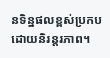នទិន្នផលខ្ពស់ប្រកបដោយនិរន្តរភាព។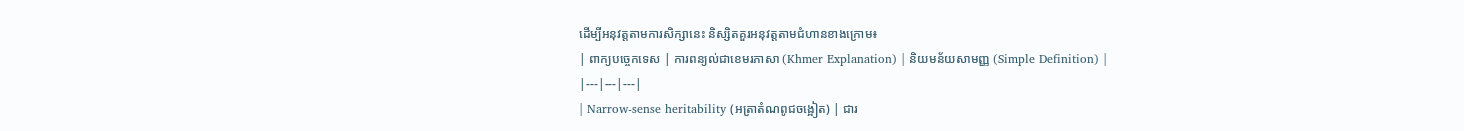ដើម្បីអនុវត្តតាមការសិក្សានេះ និស្សិតគួរអនុវត្តតាមជំហានខាងក្រោម៖
| ពាក្យបច្ចេកទេស | ការពន្យល់ជាខេមរភាសា (Khmer Explanation) | និយមន័យសាមញ្ញ (Simple Definition) |
|---|---|---|
| Narrow-sense heritability (អត្រាតំណពូជចង្អៀត) | ជារ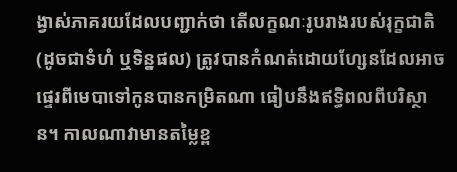ង្វាស់ភាគរយដែលបញ្ជាក់ថា តើលក្ខណៈរូបរាងរបស់រុក្ខជាតិ (ដូចជាទំហំ ឬទិន្នផល) ត្រូវបានកំណត់ដោយហ្សែនដែលអាចផ្ទេរពីមេបាទៅកូនបានកម្រិតណា ធៀបនឹងឥទ្ធិពលពីបរិស្ថាន។ កាលណាវាមានតម្លៃខ្ព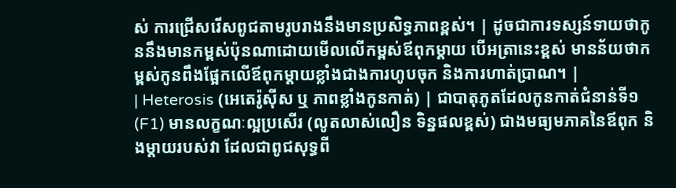ស់ ការជ្រើសរើសពូជតាមរូបរាងនឹងមានប្រសិទ្ធភាពខ្ពស់។ | ដូចជាការទស្សន៍ទាយថាកូននឹងមានកម្ពស់ប៉ុនណាដោយមើលលើកម្ពស់ឪពុកម្តាយ បើអត្រានេះខ្ពស់ មានន័យថាកម្ពស់កូនពឹងផ្អែកលើឪពុកម្តាយខ្លាំងជាងការហូបចុក និងការហាត់ប្រាណ។ |
| Heterosis (អេតេរ៉ូស៊ីស ឬ ភាពខ្លាំងកូនកាត់) | ជាបាតុភូតដែលកូនកាត់ជំនាន់ទី១ (F1) មានលក្ខណៈល្អប្រសើរ (លូតលាស់លឿន ទិន្នផលខ្ពស់) ជាងមធ្យមភាគនៃឪពុក និងម្តាយរបស់វា ដែលជាពូជសុទ្ធពី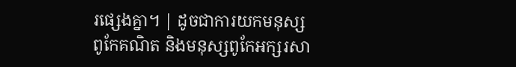រផ្សេងគ្នា។ | ដូចជាការយកមនុស្សពូកែគណិត និងមនុស្សពូកែអក្សរសា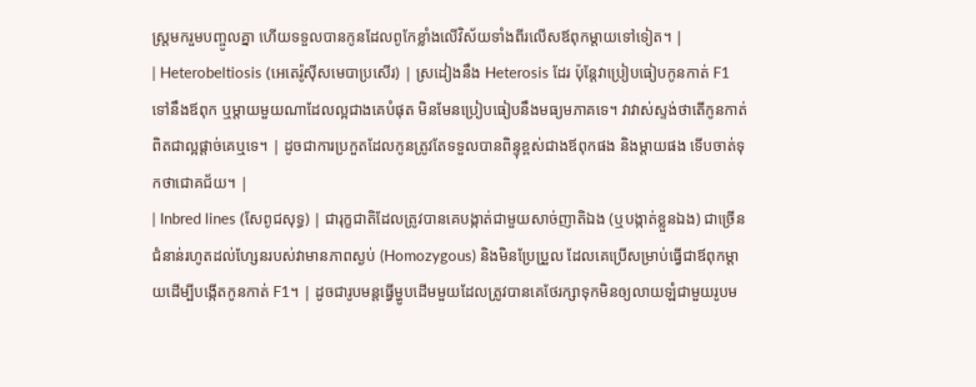ស្ត្រមករួមបញ្ចូលគ្នា ហើយទទួលបានកូនដែលពូកែខ្លាំងលើវិស័យទាំងពីរលើសឪពុកម្តាយទៅទៀត។ |
| Heterobeltiosis (អេតេរ៉ូស៊ីសមេបាប្រសើរ) | ស្រដៀងនឹង Heterosis ដែរ ប៉ុន្តែវាប្រៀបធៀបកូនកាត់ F1 ទៅនឹងឪពុក ឬម្តាយមួយណាដែលល្អជាងគេបំផុត មិនមែនប្រៀបធៀបនឹងមធ្យមភាគទេ។ វាវាស់ស្ទង់ថាតើកូនកាត់ពិតជាល្អផ្តាច់គេឬទេ។ | ដូចជាការប្រកួតដែលកូនត្រូវតែទទួលបានពិន្ទុខ្ពស់ជាងឪពុកផង និងម្តាយផង ទើបចាត់ទុកថាជោគជ័យ។ |
| Inbred lines (សែពូជសុទ្ធ) | ជារុក្ខជាតិដែលត្រូវបានគេបង្កាត់ជាមួយសាច់ញាតិឯង (ឬបង្កាត់ខ្លួនឯង) ជាច្រើនជំនាន់រហូតដល់ហ្សែនរបស់វាមានភាពស្ងប់ (Homozygous) និងមិនប្រែប្រួល ដែលគេប្រើសម្រាប់ធ្វើជាឪពុកម្តាយដើម្បីបង្កើតកូនកាត់ F1។ | ដូចជារូបមន្តធ្វើម្ហូបដើមមួយដែលត្រូវបានគេថែរក្សាទុកមិនឲ្យលាយឡំជាមួយរូបម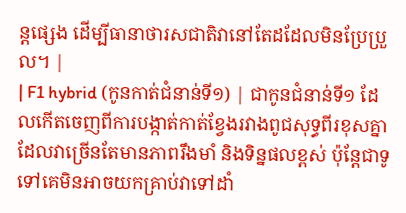ន្តផ្សេង ដើម្បីធានាថារសជាតិវានៅតែដដែលមិនប្រែប្រួល។ |
| F1 hybrid (កូនកាត់ជំនាន់ទី១) | ជាកូនជំនាន់ទី១ ដែលកើតចេញពីការបង្កាត់កាត់ខ្វែងរវាងពូជសុទ្ធពីរខុសគ្នា ដែលវាច្រើនតែមានភាពរឹងមាំ និងទិន្នផលខ្ពស់ ប៉ុន្តែជាទូទៅគេមិនអាចយកគ្រាប់វាទៅដាំ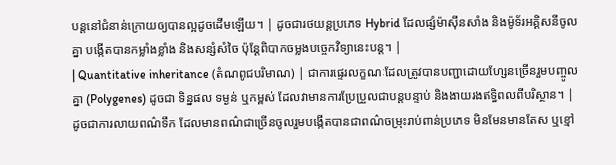បន្តនៅជំនាន់ក្រោយឲ្យបានល្អដូចដើមឡើយ។ | ដូចជារថយន្តប្រភេទ Hybrid ដែលផ្សំម៉ាស៊ីនសាំង និងម៉ូទ័រអគ្គិសនីចូលគ្នា បង្កើតបានកម្លាំងខ្លាំង និងសន្សំសំចៃ ប៉ុន្តែពិបាកចម្លងបច្ចេកវិទ្យានេះបន្ត។ |
| Quantitative inheritance (តំណពូជបរិមាណ) | ជាការផ្ទេរលក្ខណៈដែលត្រូវបានបញ្ជាដោយហ្សែនច្រើនរួមបញ្ចូលគ្នា (Polygenes) ដូចជា ទិន្នផល ទម្ងន់ ឬកម្ពស់ ដែលវាមានការប្រែប្រួលជាបន្តបន្ទាប់ និងងាយរងឥទ្ធិពលពីបរិស្ថាន។ | ដូចជាការលាយពណ៌ទឹក ដែលមានពណ៌ជាច្រើនចូលរួមបង្កើតបានជាពណ៌ចម្រុះរាប់ពាន់ប្រភេទ មិនមែនមានតែស ឬខ្មៅ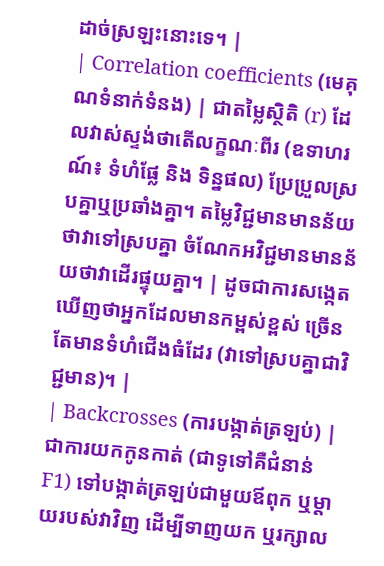ដាច់ស្រឡះនោះទេ។ |
| Correlation coefficients (មេគុណទំនាក់ទំនង) | ជាតម្លៃស្ថិតិ (r) ដែលវាស់ស្ទង់ថាតើលក្ខណៈពីរ (ឧទាហរណ៍៖ ទំហំផ្លែ និង ទិន្នផល) ប្រែប្រួលស្របគ្នាឬប្រឆាំងគ្នា។ តម្លៃវិជ្ជមានមានន័យថាវាទៅស្របគ្នា ចំណែកអវិជ្ជមានមានន័យថាវាដើរផ្ទុយគ្នា។ | ដូចជាការសង្កេតឃើញថាអ្នកដែលមានកម្ពស់ខ្ពស់ ច្រើនតែមានទំហំជើងធំដែរ (វាទៅស្របគ្នាជាវិជ្ជមាន)។ |
| Backcrosses (ការបង្កាត់ត្រឡប់) | ជាការយកកូនកាត់ (ជាទូទៅគឺជំនាន់ F1) ទៅបង្កាត់ត្រឡប់ជាមួយឪពុក ឬម្តាយរបស់វាវិញ ដើម្បីទាញយក ឬរក្សាល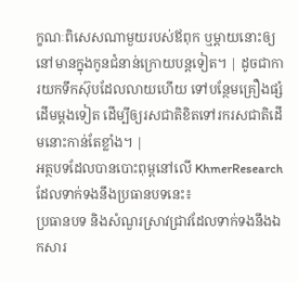ក្ខណៈពិសេសណាមួយរបស់ឪពុក ឬម្តាយនោះឲ្យនៅមានក្នុងកូនជំនាន់ក្រោយបន្តទៀត។ | ដូចជាការយកទឹកស៊ុបដែលលាយហើយ ទៅបន្ថែមគ្រឿងផ្សំដើមម្តងទៀត ដើម្បីឲ្យរសជាតិខិតទៅរករសជាតិដើមនោះកាន់តែខ្លាំង។ |
អត្ថបទដែលបានបោះពុម្ពនៅលើ KhmerResearch ដែលទាក់ទងនឹងប្រធានបទនេះ៖
ប្រធានបទ និងសំណួរស្រាវជ្រាវដែលទាក់ទងនឹងឯកសារ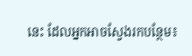នេះ ដែលអ្នកអាចស្វែងរកបន្ថែម៖